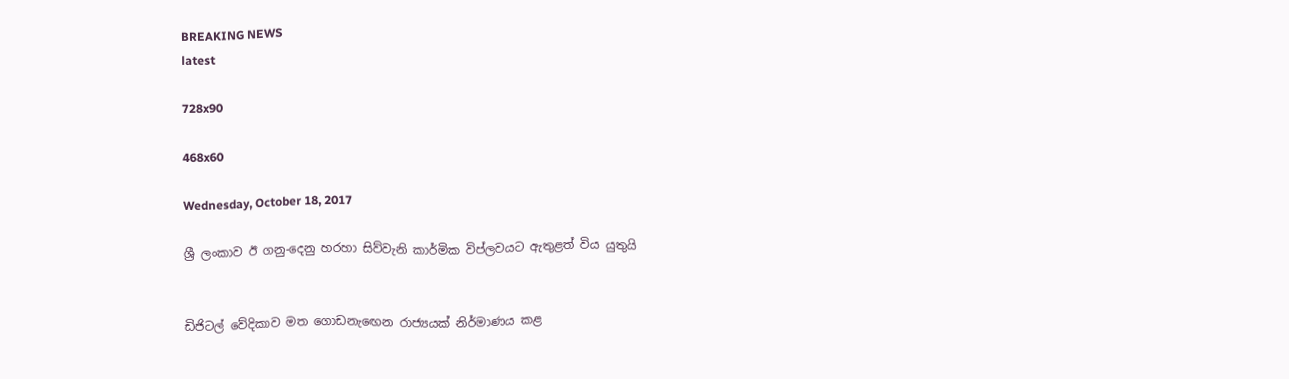BREAKING NEWS
latest

728x90

468x60

Wednesday, October 18, 2017

ශ්‍රී ලංකාව ඊ ගනු-දෙනු හරහා සිව්වැනි කාර්මික විප්ලවයට ඇතුළත් විය යුතුයි


ඩිජිටල් වේදිකාව මත ගොඩනැ‍ඟෙන රාජ්‍යයක් නිර්මාණය කළ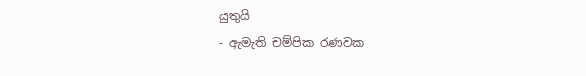යුතුයි
- ඇමැති චම්පික රණවක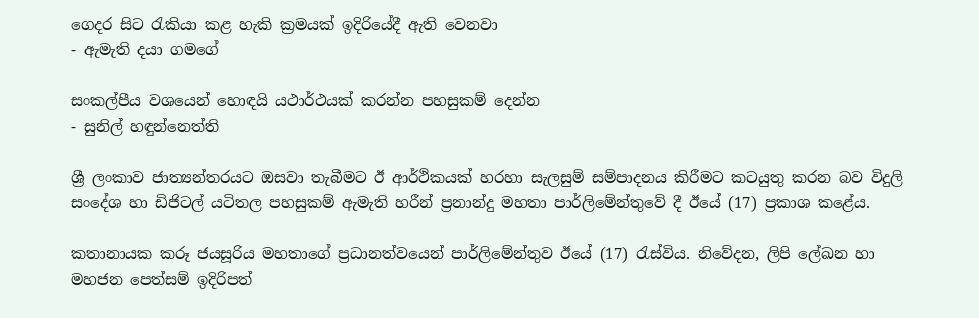ගෙදර සිට රැකියා කළ හැකි ක්‍රමයක් ඉදිරියේදී ඇති වෙනවා
- ඇමැති දයා ගමගේ

සංකල්පීය වශයෙන් හොඳයි යථාර්ථයක් කරන්න පහසුකම් දෙන්න
- සුනිල් හඳුන්නෙත්ති

ශ්‍රී ලංකාව ජාත්‍යන්තරයට ඔසවා තැබීමට ඊ ආර්ථිකයක් හරහා සැලසුම් සම්පාදනය කිරීමට කටයුතු කරන බව විදුලි සංදේශ හා ඩිජිටල් යටිතල පහසුකම් ඇමැති හරීන් ප්‍රනාන්දු මහතා පාර්ලිමේන්තුවේ දී ඊයේ (17) ප්‍රකාශ කළේය.

කතානායක කරූ ජයසූරිය මහතාගේ ප්‍රධානත්වයෙන් පාර්ලිමේන්තුව ඊයේ (17) රැස්විය. නිවේදන, ලිපි ලේඛන හා මහජන පෙත්සම් ඉදිරිපත්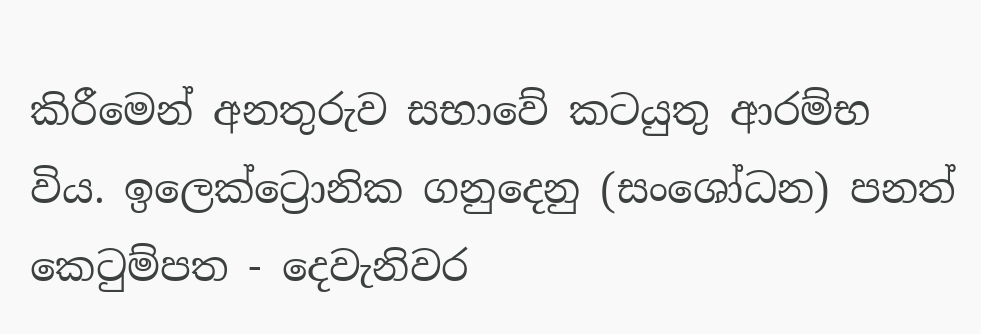කිරීමෙන් අනතුරුව සභා‍වේ කටයුතු ආරම්භ විය. ඉලෙක්ට්‍රොනික ගනුදෙනු (සංශෝධන) පනත් කෙටුම්පත - දෙවැනිවර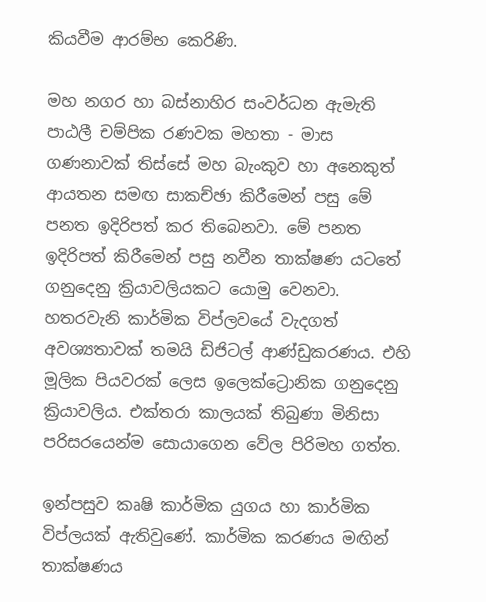කියවීම ආරම්භ කෙරිණි.

මහ නගර හා බස්නාහිර සංවර්ධන ඇමැති පාඨලී චම්පික රණවක මහතා - මාස ගණනාවක් තිස්සේ මහ බැංකුව හා අනෙකුත් ආයතන සමඟ සාකච්ඡා කිරීමෙන් පසු මේ පනත ඉදිරිපත් කර තිබෙනවා. මේ පනත ඉදිරිපත් කිරීමෙන් පසු නවීන තාක්ෂණ යටතේ ගනුදෙනු ක්‍රියාවලියකට යොමු වෙනවා. හතරවැනි කාර්මික විප්ලවයේ වැදගත් අවශ්‍යතාවක් තමයි ඩිජිටල් ආණ්ඩුකරණය. එහි මූලික පියවරක් ලෙස ‍ඉලෙක්ට්‍රොනික ගනුදෙනු ක්‍රියාවලිය. එක්තරා කාලයක් තිබුණා මිනිසා පරිසරයෙන්ම සොයාගෙන වේල පිරිමහ ගත්ත.

ඉන්පසුව කෘෂි කාර්මික යුගය හා කාර්මික විප්ලයක් ඇතිවුණේ. කාර්මික කරණය මඟින් තාක්ෂණය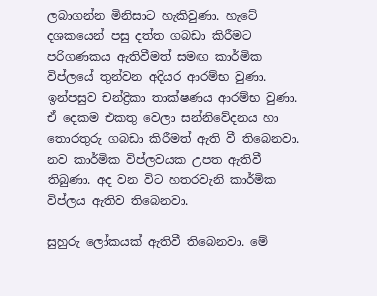ලබාගන්න මිනිසාට හැකිවුණා. හැටේ දශකයෙන් පසු දත්ත ගබඩා කිරීමට පරිගණකය ඇතිවීමත් සමඟ කාර්මික විප්ලයේ තුන්වන අදියර ආරම්භ වුණා. ඉන්පසුව චන්ද්‍රිකා තාක්ෂණය ආරම්භ වුණා. ඒ දෙකම එකතු වෙලා සන්නිවේදනය හා තොරතුරු ගබඩා කිරීමත් ඇති වී තිබෙනවා. නව කාර්මික විප්ලවයක උපත ඇතිවී ති‍බුණා. අද වන විට හතරවැනි කාර්මික විප්ලය ඇතිව තිබෙනවා.

සුහුරු ලෝකයක් ඇතිවී තිබෙනවා. මේ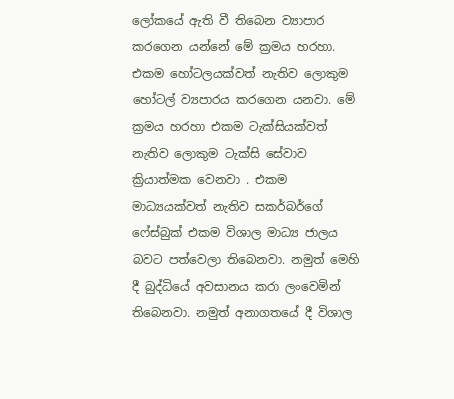ලෝකයේ ඇති වී තිබෙන ව්‍යාපාර කරගෙන යන්නේ මේ ක්‍රමය හරහා. එකම හෝටලයක්වත් නැතිව ලොකුම හෝටල් ව්‍යපාරය කරගෙන යනවා. මේ ක්‍රමය හරහා එකම ටැක්සියක්වත් නැතිව ලොකුම ‍ටැක්සි සේවාව ක්‍රියාත්මක වෙනවා . එකම මාධ්‍යයක්වත් නැතිව සකර්බර්ගේ ෆේස්බුක් එකම විශාල මාධ්‍ය ජාලය බවට පත්වෙලා තිබෙනවා. නමුත් මෙහි දී බුද්ධියේ අවසානය කරා ලංවෙමින් තිබෙනවා. නමුත් අනාගතයේ දී විශාල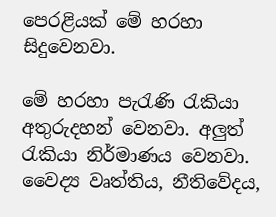පෙරළියක් මේ හරහා සිදුවෙනවා.

මේ හරහා පැරැණි රැකියා අතුරුදහන් වෙනවා. අලුත් රැකියා නිර්මාණය වෙනවා. වෛද්‍ය වෘත්තිය, නීතිවේදය,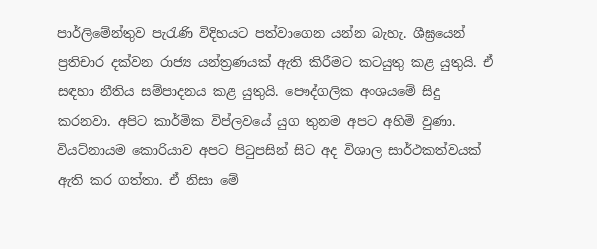පාර්ලිමේන්තුව පැරැණි විදිහයට පත්වාගෙන යන්න බැහැ. ශීඝ්‍රයෙන් ප්‍රතිචාර දක්වන රාජ්‍ය යන්ත්‍රණයක් ඇති කිරීමට කටයුතු කළ යුතුයි. ඒ සඳහා නීතිය සම්පාදනය කළ යුතුයි. පෞද්ගලික අංශයමේ සිදු කරනවා. අපිට කාර්මික විප්ලවයේ යුග තුනම අපට අහිමි වුණා. වියට්නායම කොරියාව අපට පිටුපසින් සිට අද විශාල සාර්ථකත්වයක් ඇති කර ගත්තා. ඒ නිසා මේ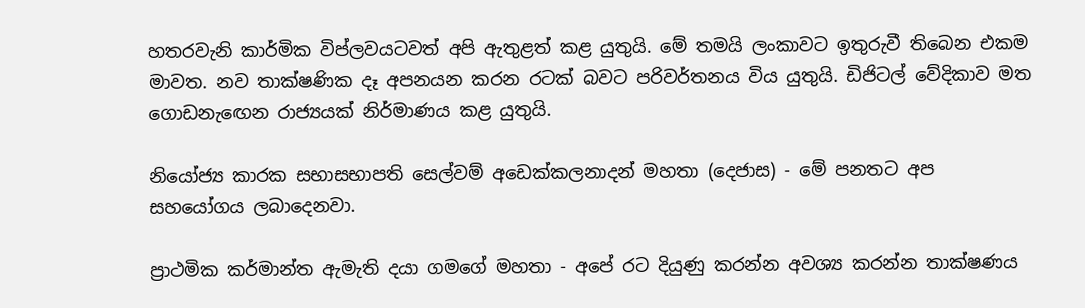හතරවැනි කාර්මික විප්ලවයටවත් අපි ඇතුළත් කළ යුතුයි. මේ තමයි ලංකාවට ඉතුරුවී තිබෙන එකම මාවත. නව තාක්ෂණික දෑ අපනයන කරන රටක් බවට පරිවර්තනය විය යුතුයි. ඩිජිටල් වේදිකාව මත ගොඩනැ‍ඟෙන රාජ්‍යයක් නිර්මාණය කළ යුතුයි.

නියෝජ්‍ය කාරක සභාසභාපති සෙල්වම් අඩෙක්කලනාදන් මහතා (දෙජාස) - මේ පනතට අප සහයෝගය ලබාදෙනවා.

ප්‍රාථමික කර්මාන්ත ඇමැති දයා ගමගේ මහතා - අපේ රට දියුණු කරන්න අවශ්‍ය කරන්න තාක්ෂණය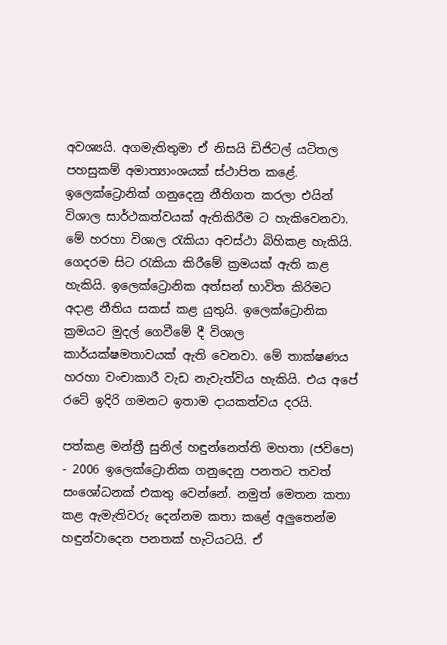අවශ්‍යයි. අගමැතිතුමා ඒ නිසයි ඩිජිටල් යටිතල පහසුකම් අමාත්‍යාංශයක් ස්ථාපිත කළේ. ඉලෙක්ට්‍රොනික් ගනුදෙනු නීතිගත කරලා එයින් විශාල සාර්ථකත්වයක් ඇතිකිරීම ට හැකිවෙනවා. මේ හරහා විශාල රැකියා අවස්ථා බිහිකළ හැකියි. ගෙදරම සිට රැකියා කිරීමේ ක්‍රමයක් ඇති කළ හැකියි. ඉලෙක්ට්‍රොනික අත්සන් භාවිත කිරිමට අදාළ නීතිය සකස් කළ යුතුයි. ඉලෙක්ට්‍රොනික ක්‍රමයට මුදල් ගෙවීමේ දී විශාල කාර්යක්ෂමතාවයක් ඇති වෙනවා. මේ තාක්ෂණය හරහා වංචාකාරී වැඩ නැවැත්විය හැකියි. එය අපේ රටේ ඉදිරි ගමනට ඉතාම දායකත්වය දරයි.

පත්කළ මන්ත්‍රී සුනිල් හඳුන්නෙත්ති මහතා (ජවිපෙ) - 2006 ඉලෙක්ට්‍රොනික ගනුදෙනු පනතට තවත් සංශෝධනක් එකතු වෙන්නේ. නමුත් මෙතන කතා කළ ඇමැතිවරු දෙන්නම කතා කළේ අලුතෙන්ම හඳුන්වාදෙන පනතක් හැටියටයි. ඒ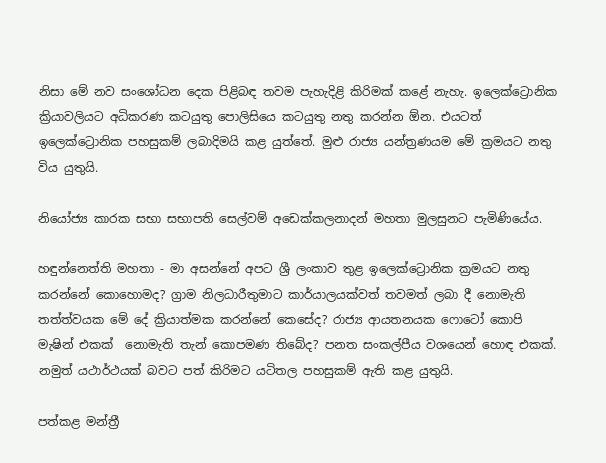නිසා ‍මේ නව සංශෝධන දෙක පිළිබඳ තවම පැහැදිළි කිරිමක් කළේ නැහැ. ඉලෙක්ට්‍රොනික ක්‍රියාවලියට අධිකරණ කටයුතු පොලිසියෙ කටයුතු නතු කරන්න ඕන. එයටත් ඉලෙක්ට්‍රොනික පහසුකම් ලබාදිමයි කළ යුත්තේ. මුළු රාජ්‍ය යන්ත්‍රණයම මේ ක්‍රමයට නතු විය යුතුයි.

නියෝජ්‍ය කාරක සභා සභාපති සෙල්වම් අඩෙක්කලනාදන් මහතා මුලසුනට පැමිණියේය.

හඳුන්නෙත්ති මහතා - මා අසන්නේ අපට ශ්‍රී ලංකාව තුළ ඉලෙක්ට්‍රොනික ක්‍රමයට නතු කරන්නේ කොහොමද? ග්‍රාම නිලධාරීතුමාට කාර්යාලයක්වත් තවමත් ලබා දී නොමැති තත්ත්වයක මේ දේ ක්‍රියාත්මක කරන්නේ කෙසේද? රාජ්‍ය ආයතනයක ෆොටෝ කොපි මැෂින් එකක් ‍ නොමැති තැන් කොපමණ තිබේද? පනත සංකල්පීය වශයෙන් හොඳ එකක්. නමුත් යථාර්ථයක් බවට පත් කිරිමට යටිතල පහසුකම් ඇති කළ යුතුයි.

පත්කළ මන්ත්‍රී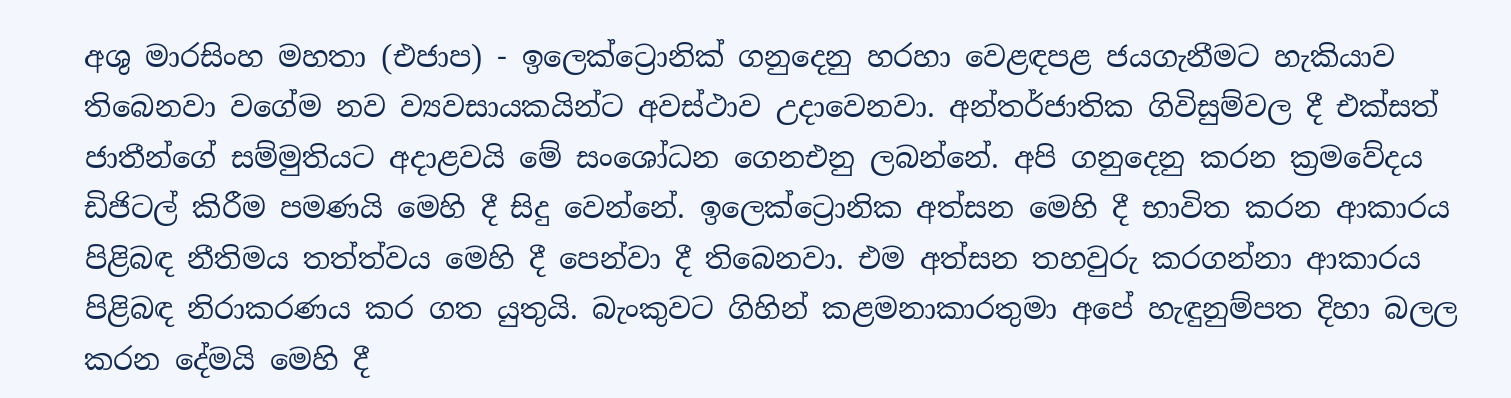අශු මාරසිංහ මහතා (එජාප) - ඉලෙක්ට්‍රොනික් ගනුදෙනු හරහා වෙළඳපළ ජයගැනීමට හැකියාව තිබෙනවා වගේම නව ව්‍යවසායකයින්ට අවස්ථාව උදාවෙනවා. අන්තර්ජාතික ගිවිසුම්වල දී එක්සත් ජාතීන්ගේ සම්මුතියට අදාළවයි මේ සංශෝධන ගෙනඑනු ලබන්නේ. අපි ගනුදෙනු කරන ක්‍රමවේදය ඩිජිටල් කිරීම පමණයි මෙහි දී සිදු වෙන්නේ. ඉලෙක්ට්‍රොනික අත්සන මෙහි දී භාවිත කරන ආකාරය පිළිබඳ නීතිමය තත්ත්වය මෙහි දී පෙන්වා දී තිබෙනවා. එම අත්සන තහවුරු කරගන්නා ආකාරය පිළිබඳ නිරාකරණය කර ගත යුතුයි. බැංකුවට ගිහින් කළමනාකාරතුමා අපේ හැඳුනුම්පත දිහා බලල කරන දේමයි මෙහි දී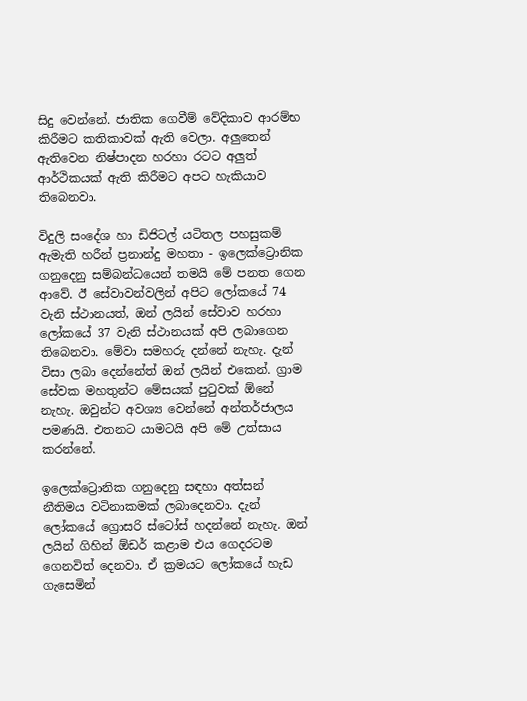සිදු වෙන්නේ. ජාතික ගෙවීම් වේදිකාව ආරම්භ කිරීමට කතිකාවක් ඇති වෙලා. අලුතෙන් ඇති‍වෙන නිෂ්පාදන හරහා රටට අලුත් ආර්ථිකයක් ඇති කිරීමට අපට හැකියාව තිබෙනවා.

විදුලි සංදේශ හා ඩිජිටල් යටිතල පහසුකම් ඇමැති හරීන් ප්‍රනාන්දු මහතා - ඉලෙක්ට්‍රොනික ගනුදෙනු සම්බන්ධයෙන් තමයි මේ පනත ගෙන ආවේ. ඊ සේවාවන්වලින් අපිට ලෝකයේ 74 වැනි ස්ථානයත්, ඔන් ලයින් සේවාව හරහා ලෝකයේ 37 වැනි ස්ථානයක් අපි ලබාගෙන තිබෙනවා. මේවා සමහරු දන්නේ නැහැ. දැන් විසා ලබා දෙන්නේත් ඔන් ලයින් එකෙන්. ග්‍රාම සේවක මහතුන්ට මේසයක් පුටුවක් ඕනේ නැහැ. ඔවුන්ට අවශ්‍ය වෙන්නේ අන්තර්ජාලය පමණයි. එතනට යාමටයි අපි මේ උත්සාය කරන්නේ.

ඉලෙක්ට්‍රොනික ගනුදෙනු සඳහා අත්සන් නීතිමය වටිනාකමක් ලබාදෙනවා. දැන් ලෝකයේ ග්‍රොසරි ස්ටෝස් හදන්නේ නැහැ. ඔන් ලයින් ගිහින් ඕඩර් කළාම එය ගෙදරටම ගෙනවිත් දෙනවා. ඒ ක්‍රමයට ලෝකයේ හැඩ ගැසෙමින්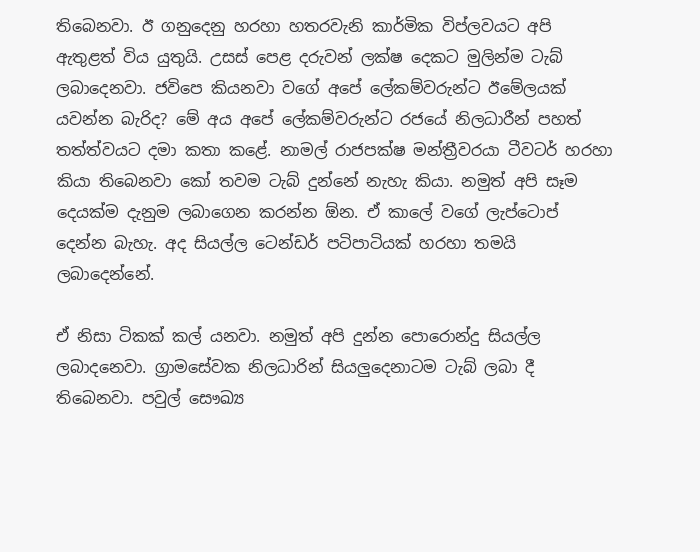තිබෙනවා. ඊ ගනුදෙනු හරහා හතරවැනි ‍කාර්මික විප්ලවයට අපි ඇතුළත් විය යුතුයි. උසස් පෙළ දරුවන් ලක්ෂ දෙකට මුලින්ම ටැබ් ලබාදෙනවා. ජවිපෙ කියනවා වගේ අපේ ලේකම්වරුන්ට ඊමේලයක් යවන්න බැරිද? මේ අය අපේ ලේකම්වරුන්ට රජයේ නිලධාරීන් පහත් තත්ත්වයට දමා කතා කළේ. නාමල් රාජපක්ෂ මන්ත්‍රීවරයා ටීවටර් හරහා කියා තිබෙනවා කෝ තවම ටැබ් දුන්නේ නැහැ කියා. නමුත් අපි සෑම දෙයක්ම දැනුම ලබාගෙන කරන්න ඕන. ඒ කාලේ වගේ ලැප්ටොප් දෙන්න බැහැ. අද සියල්ල ටෙන්ඩර් පටිපාටියක් හරහා තමයි ලබාදෙන්නේ.

ඒ නිසා ටිකක් කල් යනවා. නමුත් අපි දුන්න පොරොන්දු සියල්ල ලබාදනෙවා. ග්‍රාමසේවක නිලධාරින් සියලුදෙනාටම ටැබ් ලබා දී තිබෙනවා. පවුල් සෞඛ්‍ය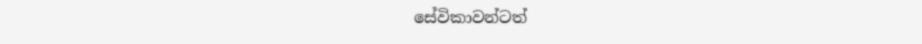සේවිකාවන්ටත්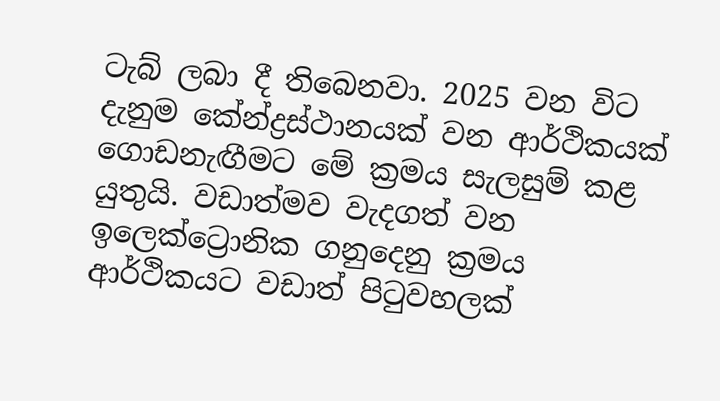ටැබ් ලබා දී තිබෙනවා. 2025 වන විට දැනුම කේන්ද්‍රස්ථානයක් වන ආර්ථිකයක් ගොඩනැ‍ඟීමට මේ ක්‍රමය සැලසුම් කළ යුතුයි. වඩාත්මව වැදගත් වන ඉලෙක්ට්‍රොනික ගනුදෙනු ක්‍රමය ආර්ථිකයට වඩාත් පිටුවහලක්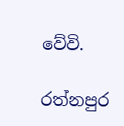වේවි.

රත්නපුර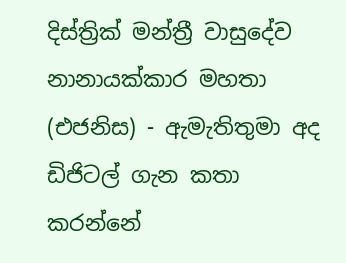දිස්ත්‍රික් මන්ත්‍රී වාසුදේව නානායක්කාර මහතා (එජනිස) - ඇමැතිතුමා අද ඩිජිටල් ගැන කතා කරන්නේ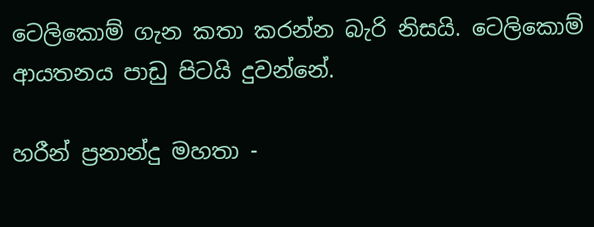ටෙලිකොම් ගැන කතා කරන්න බැරි නිසයි. ටෙලිකොම් ආයතනය පාඩු පිටයි දුවන්නේ.

හරීන් ප්‍රනාන්දු මහතා -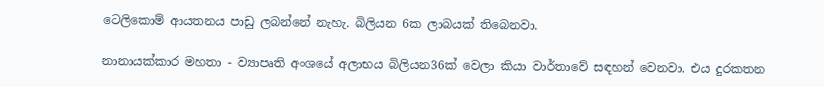ටෙලිකොම් ආයතනය පාඩු ලබන්නේ නැහැ. බිලියන 6ක ලාබයක් තිබෙනවා.

නානායක්කාර මහතා - ව්‍යාපෘති අංශයේ අලාභය බිලියන36ක් වෙලා කියා වාර්තාවේ සඳහන් වෙනවා. එය දුරකතන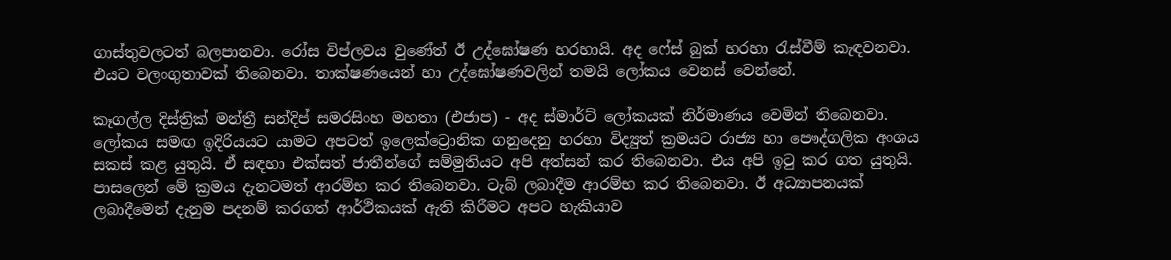ගාස්තුවලටත් බලපානවා. රෝස විප්ලවය වුණේත් ඊ උද්ඝෝෂණ හරහායි. අද ෆේස් බුක් හරහා රැස්වීම් කැඳවනවා. එයට වලංගුතාවක් තිබෙනවා. තාක්ෂණයෙන් හා උද්ඝෝෂණවලින් තමයි ලෝකය වෙනස් වෙන්නේ.

කෑගල්ල දිස්ත්‍රික් මන්ත්‍රී සන්දිප් සමරසිංහ මහතා (එජාප) - අද ස්මාර්ට් ලෝකයක් නිර්මාණය වෙමින් තිබෙනවා. ලෝකය සමඟ ඉදිරියයට යාමට අපටත් ඉලෙක්ට්‍රොනික ගනුදෙනු හරහා විද්‍යුත් ක්‍රමයට රාජ්‍ය හා පෞද්ගලික අංශය සකස් කළ යුතුයි. ඒ සඳහා එක්සත් ජාතීන්ගේ සම්මුතියට අපි අත්සන් කර තිබෙනවා. එය අපි ඉටු කර ගත යුතුයි. පාසලෙන් මේ ක්‍රමය දැනටමත් ආරම්භ කර තිබෙනවා. ටැබ් ලබාදීම ආරම්භ කර තිබෙනවා. ඊ අධ්‍යාපනයක් ලබාදීමෙන් දැනුම පදනම් කරගත් ආර්ථිකයක් ඇති කිරීමට අපට හැකියාව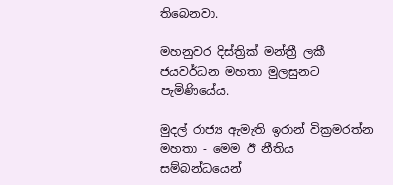තිබෙනවා.

මහනුවර දිස්ත්‍රික් මන්ත්‍රී ලකී ජයවර්ධන මහතා මුලසුනට පැමිණියේය.

මුදල් රාජ්‍ය ඇමැති ඉරාන් වික්‍රමරත්න මහතා - මෙම ඊ නීතිය සම්බන්ධයෙන්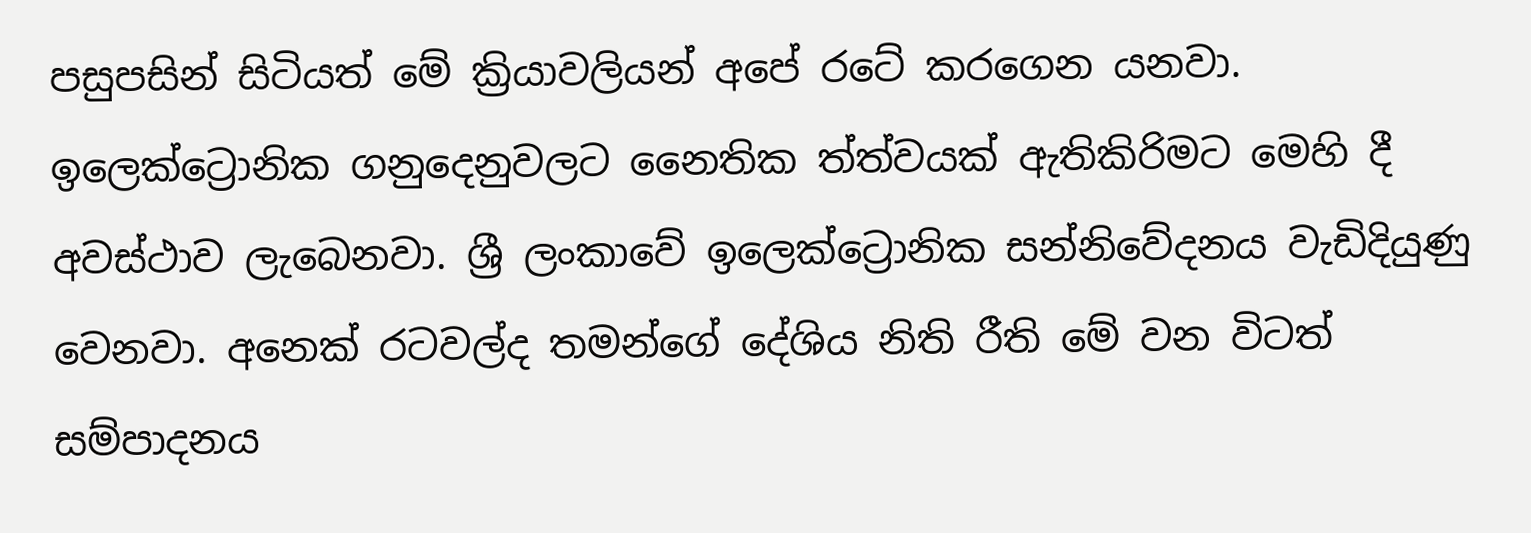පසුපසින් සිටියත් මේ ක්‍රියාවලියන් අපේ රටේ කරගෙන යනවා. ඉලෙක්ට්‍රොනික ගනුදෙනුවලට නෛතික ත්ත්වයක් ඇතිකිරිමට මෙහි දී අවස්ථාව ලැබෙනවා. ශ්‍රී ලංකාවේ ඉලෙක්ට්‍රොනික සන්නිවේදනය වැඩිදියුණු වෙනවා. අනෙක් රටවල්ද තමන්ගේ දේශිය නිති රීති මේ වන විටත් සම්පාදනය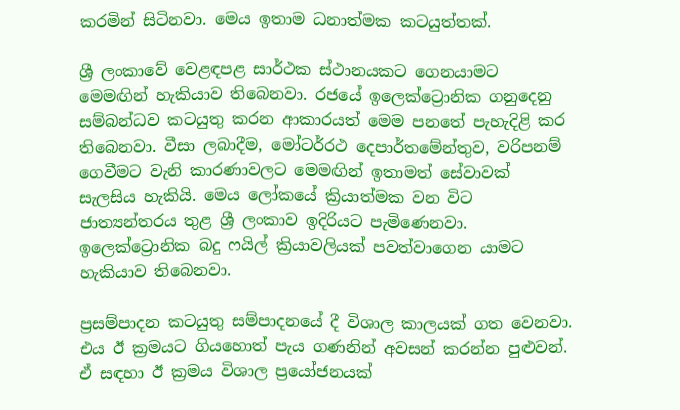කරමින් සිටිනවා. මෙය ඉතාම ධනාත්මක කටයුත්තක්.

ශ්‍රී ලංකාවේ වෙළඳපළ සාර්ථක ස්ථානයකට ගෙනයාමට මෙමඟින් හැකියාව තිබෙනවා. රජයේ ඉලෙක්ට්‍රොනික ගනුදෙනු සම්බන්ධව කටයුතු කරන ආකාරයත් මෙම පනතේ පැහැදිළි කර තිබෙනවා. වීසා ලබාදීම, මෝටර්රථ දෙපාර්තමේන්තුව, වරිපනම් ගෙවීමට වැනි කාරණාවලට මෙමඟින් ඉතාමත් සේවාවක් සැලසිය හැකියි. මෙය ලෝකයේ ක්‍රියාත්මක වන විට ජාත්‍යන්තරය තුළ ශ්‍රී ලංකාව ඉදිරියට පැමිණෙනවා. ඉලෙක්ට්‍රොනික බදු ෆයිල් ක්‍රියාවලියක් පවත්වාගෙන යාමට හැකියාව තිබෙනවා.

ප්‍රසම්පාදන කටයුතු සම්පාදනයේ දී විශාල කාලයක් ගත වෙනවා. එය ඊ ක්‍රමයට ගියහොත් පැය ගණනින් අවසන් කරන්න පුළුවන්. ඒ සඳහා ඊ ක්‍රමය විශාල ප්‍රයෝජනයක්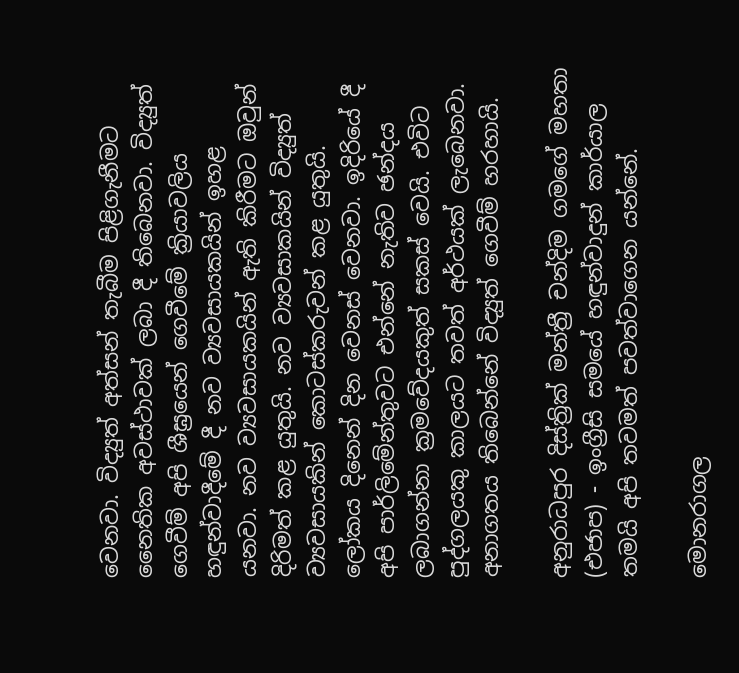වෙනවා. විද්‍යුත් අත්සන් තැබීම පිළිගැනීමට නෛතික අවස්ථාවක් ලබා දී තිබෙනවා. විද්‍යුත් ගෙවීම් අපි ශීඝ්‍රයෙන් ගෙවී‍මේ ක්‍රියාවලිය හඳුන්වාදීමේ දී නව ව්‍යවසායකයින් ඉහළ යනවා. නව ව්‍යවසායකයින් ඇති කිරීමට ඔවුන් දිරිමත් කළ යුතුයි. නව ව්‍යවසාකයින් විද්‍යුත් ව්‍යවසායකින් කොටස්කරුවන් කළ යුතුයි. ලෝකය දිනෙන් දින වෙනස් වෙනවා. ඉදිරියේ දී අපි පාර්ලිමේන්තුවට එන්නේ නැතිව ඡන්දය ලබාගන්නා ක්‍රමවේදයකුත් සකස් වෙයි. එවිට පුද්ගලයකු කාලයට තවත් අර්ථයක් ලැබෙනවා. අනාගතය තිබෙන්නේ විද්‍යුත් ගෙවීම් හරහායි.

අනුරාධපුර දිස්ත්‍රික් මන්ත්‍රී චන්දිම ගමගේ මහතා (එජාප) - ඉංග්‍රීසි සමයේ හඳුන්වාදුන් කාර්යාල තමයි අපි තවමත් පවත්වාගෙන යන්නේ.

මොනරාගල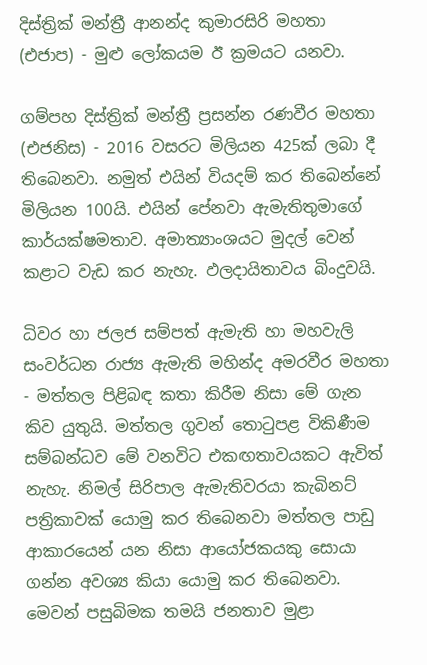දිස්ත්‍රික් මන්ත්‍රී ආනන්ද කුමාරසිරි මහතා (එජාප) - මුළු ලෝකයම ඊ ක්‍රමයට යනවා.

ගම්පහ දිස්ත්‍රික් මන්ත්‍රී ප්‍රසන්න රණවීර මහතා (එජනිස) - 2016 වසරට මිලියන 425ක් ලබා දී තිබෙනවා. නමුත් එයින් වියදම් කර තිබෙන්නේ මිලියන 100යි. එයින් පේනවා ඇමැතිතුමාගේ කාර්යක්ෂමතාව. අමාත්‍යාංශයට මුදල් වෙන් කළාට වැඩ කර නැහැ. ඵලදායිතාවය බිංදුවයි.

ධිවර හා ජලජ සම්පත් ඇමැති හා මහවැලි සංවර්ධන රාජ්‍ය ඇමැති මහින්ද අමරවීර මහතා - මත්තල පිළිබඳ කතා කිරීම නිසා මේ ගැන කිව යුතුයි. මත්තල ගුවන් තොටුපළ විකිණීම සම්බන්ධව මේ වනවිට එකඟතාවයකට ඇවිත් නැහැ. නිමල් සිරිපාල ඇමැතිවරයා කැබිනට් පත්‍රිකාවක් යොමු කර තිබෙනවා මත්තල පාඩු ආකාරයෙන් යන නිසා ආයෝජකයකු සොයා ගන්න අවශ්‍ය කියා යොමු කර තිබෙනවා. මෙවන් පසුබිමක තමයි ජනතාව මුළා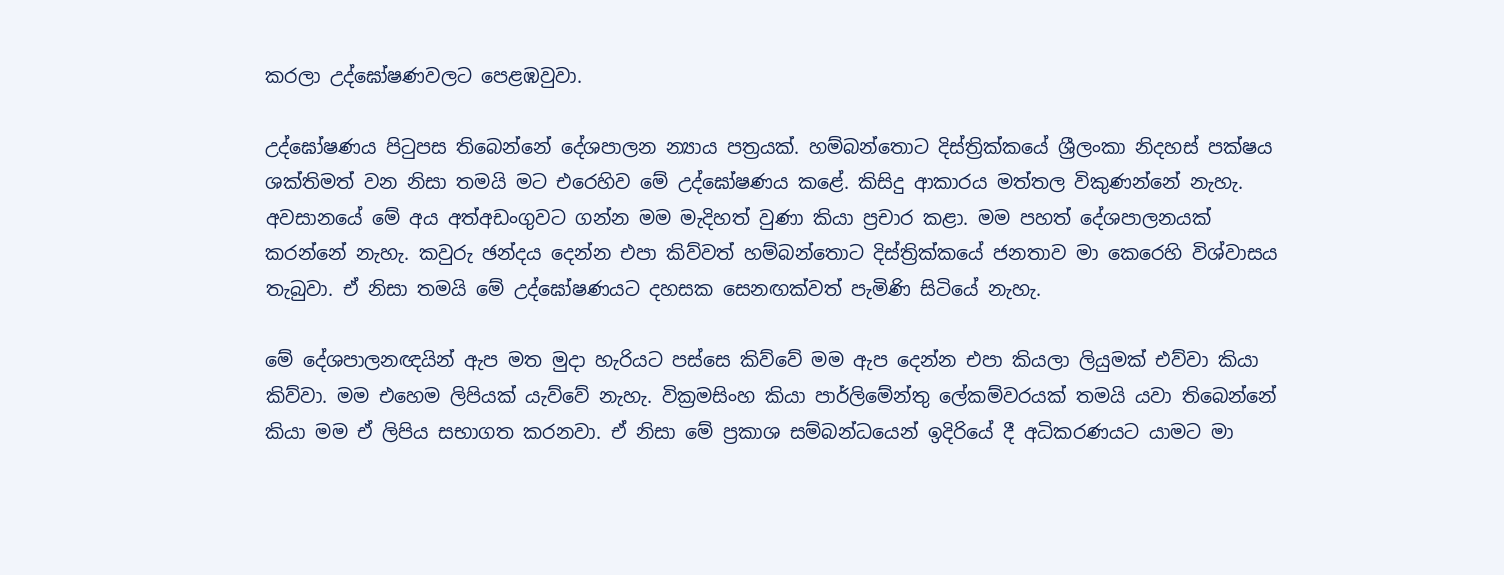කරලා උද්ඝෝෂණවලට පෙළඹවුවා.

උද්ඝෝෂණය පිටුපස තිබෙන්නේ දේශපාලන න්‍යාය පත්‍රයක්. හම්බන්තොට දිස්ත්‍රික්කයේ ශ්‍රීලංකා නිදහස් පක්ෂය ශක්තිමත් වන නිසා තමයි මට එරෙහිව මේ උ‍ද්ඝෝෂණය ක‍ළේ. කිසිදු ආකාරය මත්තල විකුණන්නේ නැහැ. අවසානයේ මේ අය අත්අඩංගුවට ගන්න මම මැදිහත් වුණා කියා ප්‍රචාර කළා. මම පහත් දේශපාලනයක් කරන්නේ නැහැ. කවුරු ඡන්දය දෙන්න එපා කිව්වත් හම්බන්තොට දිස්ත්‍රික්කයේ ජනතාව මා කෙරෙහි විශ්වාසය තැබුවා. ඒ නිසා තමයි මේ උද්ඝෝෂණයට දහසක සෙනඟක්වත් පැමිණි සිටියේ නැහැ.

මේ දේශපාලනඥයින් ඇප මත මුදා හැරියට පස්සෙ කිව්වේ මම ඇප දෙන්න එපා කියලා ලියුමක් එව්වා කියා කිව්වා. මම එහෙම ලිපියක් යැව්වේ නැහැ. වික්‍රමසිංහ කියා පාර්ලිමේන්තු ලේකම්වරයක් තමයි යවා තිබෙන්නේ කියා මම ඒ ලිපිය සභාගත කරනවා. ඒ නිසා මේ ප්‍රකාශ සම්බන්ධයෙන් ඉදිරියේ දී අධිකරණයට යාමට මා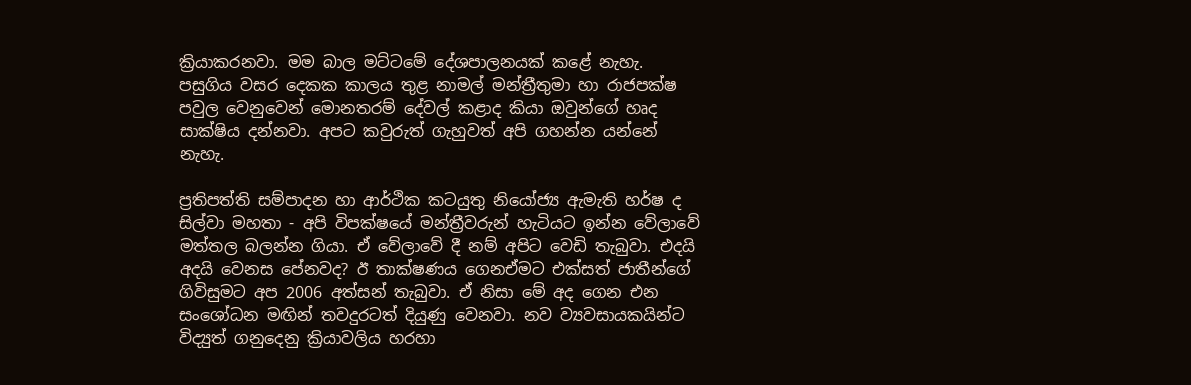ක්‍රියාකරනවා. මම බාල මට්ටමේ දේශපාලනයක් කළේ නැහැ. පසුගිය වසර දෙකක කාලය තුළ නාමල් මන්ත්‍රීතුමා හා රාජපක්ෂ‍ පවුල වෙනුවෙන් මොනතරම් දේවල් කළාද කියා ඔවුන්ගේ හෘද සාක්ෂිය දන්නවා. අපට කවුරුත් ගැහුවත් අපි ගහන්න යන්නේ නැහැ.

ප්‍රතිපත්ති සම්පාදන හා ආර්ථික කටයුතු නියෝජ්‍ය ඇමැති හර්ෂ ද සිල්වා මහතා - අපි විපක්ෂයේ මන්ත්‍රීවරුන් හැටියට ඉන්න වේලාවේ මත්තල බලන්න ගියා. ඒ වේලාවේ දී නම් අපිට වෙඩි තැබුවා. එදයි අදයි වෙනස පේනවද? ඊ තාක්ෂණය ගෙනඒමට එක්සත් ජාතීන්ගේ ගිවිසුමට අප 2006 අත්සන් තැබුවා. ඒ නිසා මේ අද ගෙන එන සංශෝධන මඟින් තවදුරටත් දියුණු වෙනවා. නව ව්‍යවසායකයින්ට විද්‍යුත් ගනුදෙනු ක්‍රියාවලිය හරහා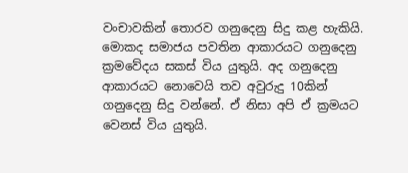වංචාවකින් තොරව ගනුදෙනු සිදු කළ හැකියි. මොකද සමාජය පවතින ආකාරයට ගනුදෙනු ක්‍රමවේදය සකස් විය යුතුයි. අද ගනුදෙනු ආකාරයට නොවෙයි තව අවුරුදු 10කින් ගනුදෙනු සිදු වන්නේ. ඒ නිසා‍ අපි ඒ ක්‍රමයට වෙනස් විය යුතුයි.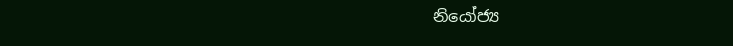නියෝජ්‍ය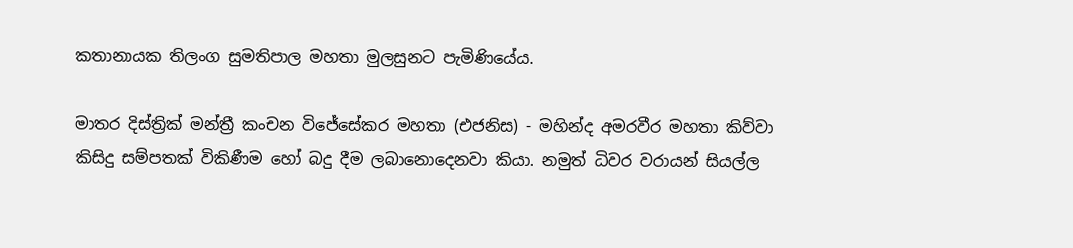කතානායක තිලංග සුමතිපාල මහතා මුලසුනට පැමිණියේය.

මාතර දිස්ත්‍රික් මන්ත්‍රී කංචන විජේසේකර මහතා (එජනිස) - මහින්ද අමරවීර මහතා කිව්වා කිසිදු සම්පතක් විකිණීම හෝ බදු දීම ලබානොදෙනවා කියා. නමුත් ධිවර වරායන් සියල්ල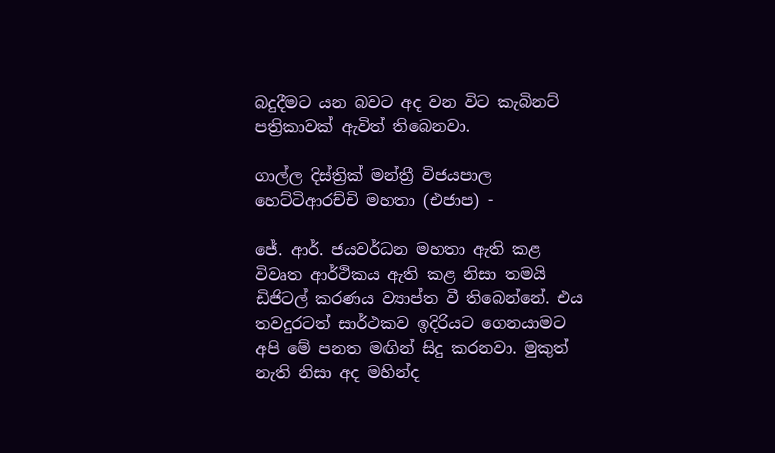බදුදීමට යන බවට අද වන විට කැබිනට් පත්‍රිකාවක් ඇවිත් තිබෙනවා.

ගාල්ල දිස්ත්‍රික් මන්ත්‍රී විජයපාල හෙට්ටිආරච්චි මහතා (එජාප) -

ජේ. ආර්. ජයවර්ධන මහතා ඇති කළ විවෘත ආර්ථිකය ඇති කළ නිසා තමයි ඩිජිටල් කරණය ව්‍යාප්ත වී තිබෙන්නේ. එය තවදුරටත් සාර්ථකව ඉදිරියට ගෙනයාමට අපි මේ පනත මඟින් සිදු කරනවා. මුකුත් නැති නිසා අද මහින්ද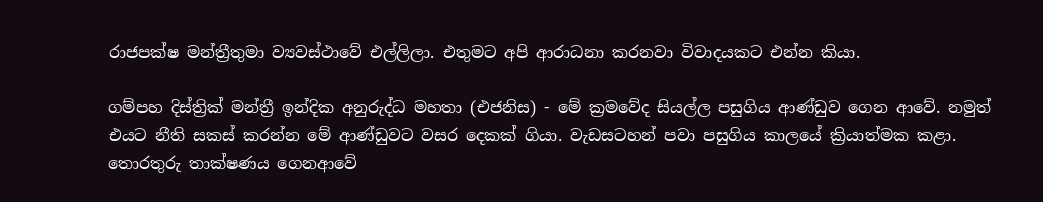රාජපක්ෂ මන්ත්‍රීතුමා ව්‍යවස්ථාවේ එල්ලිලා. එතුමට අපි ආරාධනා කරනවා විවාදයකට එන්න කියා.

ගම්පහ දිස්ත්‍රික් මන්ත්‍රී ඉන්දික අනුරුද්ධ මහතා (එජනිස) - මේ ක්‍රමවේද සියල්ල පසුගිය ආණ්ඩුව ගෙන ආවේ. නමුත් එයට නීති සකස් කරන්න මේ ආණ්ඩුවට වසර දෙකක් ගියා. වැඩසටහන් පවා පසුගිය කාලයේ ක්‍රියාත්මක කළා. තොරතුරු තාක්ෂණය ගෙනආවේ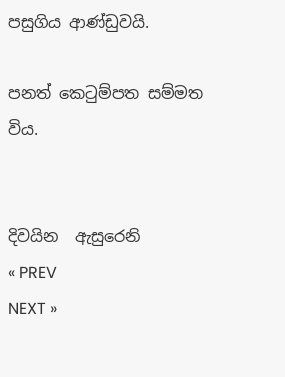පසුගිය ආණ්ඩුවයි.

පනත් කෙටුම්පත සම්මත විය.


දිවයින  ඇසුරෙනි
« PREV
NEXT »